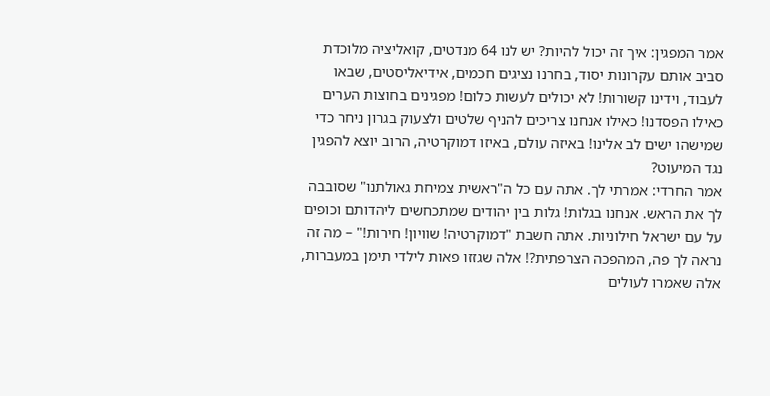אמר המפגין: איך זה יכול להיות? יש לנו 64 מנדטים, קואליציה מלוכדת סביב אותם עקרונות יסוד, בחרנו נציגים חכמים, אידיאליסטים, שבאו לעבוד, וידינו קשורות! לא יכולים לעשות כלום! מפגינים בחוצות הערים כאילו הפסדנו! כאילו אנחנו צריכים להניף שלטים ולצעוק בגרון ניחר כדי שמישהו ישים לב אלינו! באיזה עולם, באיזו דמוקרטיה, הרוב יוצא להפגין נגד המיעוט?
אמר החרדי: אמרתי לך. אתה עם כל ה"ראשית צמיחת גאולתנו" שסובבה לך את הראש. אנחנו בגלות! גלות בין יהודים שמתכחשים ליהדותם וכופים על עם ישראל חילוניות. אתה חשבת "דמוקרטיה! שוויון! חירות!" – מה זה נראה לך פה, המהפכה הצרפתית?! אלה שגזזו פאות לילדי תימן במעברות, אלה שאמרו לעולים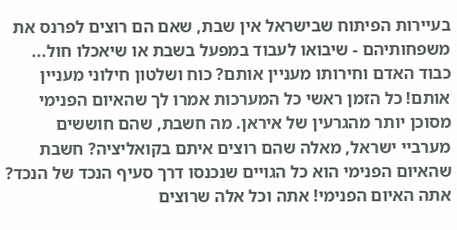בעיירות הפיתוח שבישראל אין שבת, שאם הם רוצים לפרנס את משפחותיהם - שיבואו לעבוד במפעל בשבת או שיאכלו חול... כבוד האדם וחירותו מעניין אותם? כוח ושלטון חילוני מעניין אותם! כל הזמן ראשי כל המערכות אמרו לך שהאיום הפנימי מסוכן יותר מהגרעין של איראן. מה חשבת, שהם חוששים מערביי ישראל, מאלה שהם רוצים איתם בקואליציה? חשבת שהאיום הפנימי הוא כל הגויים שנכנסו דרך סעיף הנכד של הנכד? אתה האיום הפנימי! אתה וכל אלה שרוצים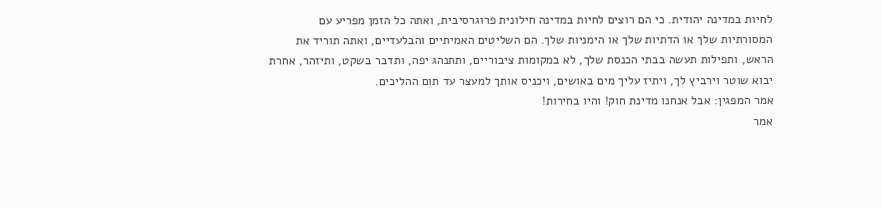לחיות במדינה יהודית. כי הם רוצים לחיות במדינה חילונית פרוגרסיבית, ואתה כל הזמן מפריע עם המסורתיות שלך או הדתיות שלך או הימניות שלך. הם השליטים האמיתיים והבלעדיים, ואתה תוריד את הראש, ותפילות תעשה בבתי הכנסת שלך, לא במקומות ציבוריים, ותתנהג יפה, ותדבר בשקט, ותיזהר, אחרת יבוא שוטר וירביץ לך, ויתיז עליך מים באושים, ויכניס אותך למעצר עד תום ההליכים.
אמר המפגין: אבל אנחנו מדינת חוק! והיו בחירות!
אמר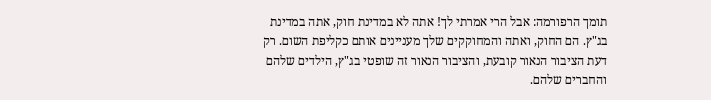תומך הרפורמה: אבל הרי אמרתי לך! אתה לא במדינת חוק, אתה במדינת בג"ץ. הם החוק, ואתה והמחוקקים שלך מעניינים אותם כקליפת השום. רק דעת הציבור הנאור קובעת, והציבור הנאור זה שופטי בג"ץ, הילדים שלהם והחברים שלהם.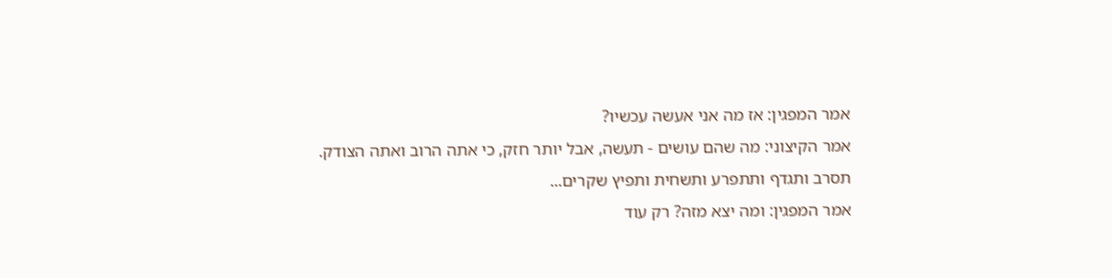אמר המפגין: אז מה אני אעשה עכשיו?
אמר הקיצוני: מה שהם עושים - תעשה, אבל יותר חזק, כי אתה הרוב ואתה הצודק. תסרב ותגדף ותתפרע ותשחית ותפיץ שקרים...
אמר המפגין: ומה יצא מזה? רק עוד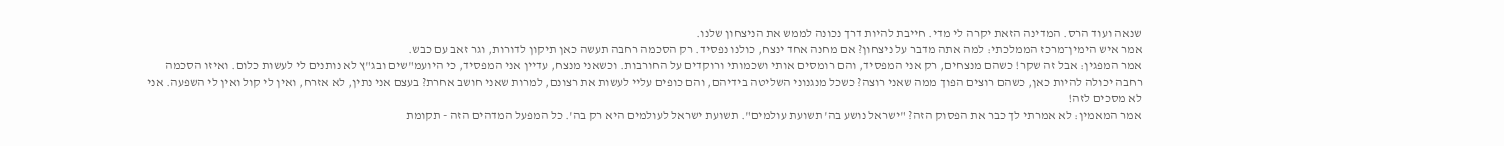שנאה ועוד הרס. המדינה הזאת יקרה לי מדי. חייבת להיות דרך נכונה לממש את הניצחון שלנו.
אמר איש הימין־מרכז הממלכתי: למה אתה מדבר על ניצחון? אם מחנה אחד ינצח, כולנו נפסיד. רק הסכמה רחבה תעשה כאן תיקון לדורות, וגר זאב עם כבש.
אמר המפגין: אבל זה שקר! כשהם מנצחים, רק אני המפסיד, והם רומסים אותי ושכמותי ורוקדים על החורבות. וכשאני מנצח, עדיין אני המפסיד, כי היועמ"שים ובג"ץ לא נותנים לי לעשות כלום. ואיזו הסכמה רחבה יכולה להיות כאן, כשהם רוצים הפוך ממה שאני רוצה? כשכל מנגנוני השליטה בידיהם, והם כופים עליי לעשות את רצונם, למרות שאני חושב אחרת? בעצם אני נתין, לא אזרח, ואין לי קול ואין לי השפעה. אני לא מסכים לזה!
אמר המאמין: לא אמרתי לך כבר את הפסוק הזה? "ישראל נושע בה' תשועת עולמים". תשועת ישראל לעולמים היא רק בה'. כל המפעל המדהים הזה - תקומת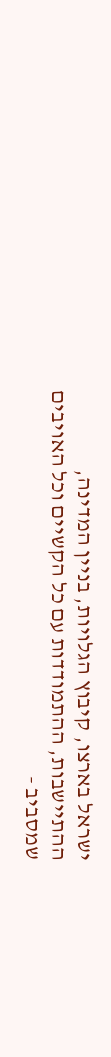ישראל בארצו, קיבוץ הגלויות, בניין המדינה, ההתיישבות, ההתמודדות עם כל הקשיים וכל האויבים שמסביב -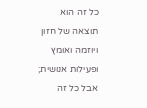כל זה הוא תוצאה של חזון ויוזמה ואומץ ופעילות אנושית; אבל כל זה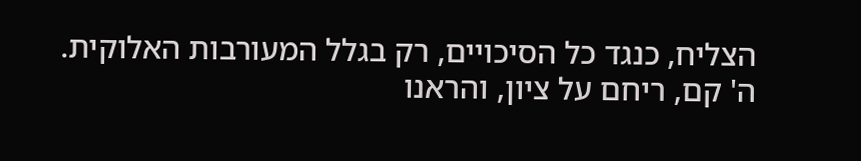הצליח, כנגד כל הסיכויים, רק בגלל המעורבות האלוקית. ה' קם, ריחם על ציון, והראנו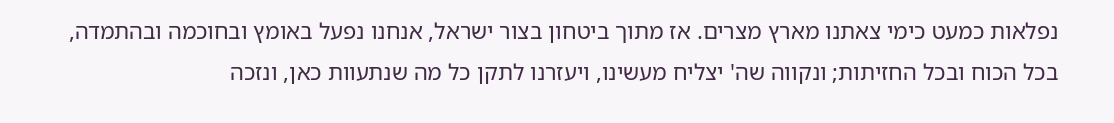נפלאות כמעט כימי צאתנו מארץ מצרים. אז מתוך ביטחון בצור ישראל, אנחנו נפעל באומץ ובחוכמה ובהתמדה, בכל הכוח ובכל החזיתות; ונקווה שה' יצליח מעשינו, ויעזרנו לתקן כל מה שנתעוות כאן, ונזכה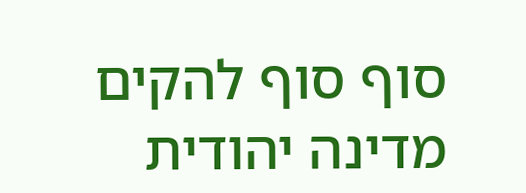סוף סוף להקים מדינה יהודית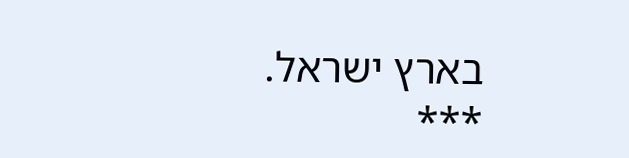בארץ ישראל.
***